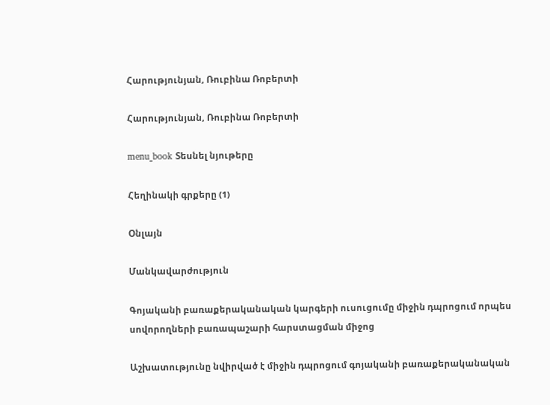Հարությունյան, Ռուբինա Ռոբերտի

Հարությունյան, Ռուբինա Ռոբերտի

menu_book Տեսնել նյութերը

Հեղինակի գրքերը (1)

Օնլայն

Մանկավարժություն

Գոյականի բառաքերականական կարգերի ուսուցումը միջին դպրոցում որպես սովորողների բառապաշարի հարստացման միջոց

Աշխատությունը նվիրված է միջին դպրոցում գոյականի բառաքերականական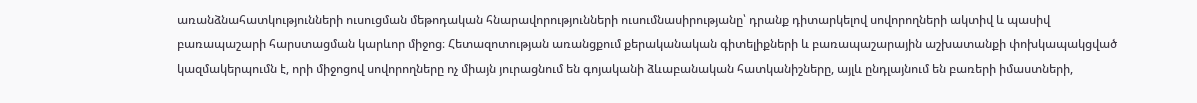առանձնահատկությունների ուսուցման մեթոդական հնարավորությունների ուսումնասիրությանը՝ դրանք դիտարկելով սովորողների ակտիվ և պասիվ բառապաշարի հարստացման կարևոր միջոց։ Հետազոտության առանցքում քերականական գիտելիքների և բառապաշարային աշխատանքի փոխկապակցված կազմակերպումն է, որի միջոցով սովորողները ոչ միայն յուրացնում են գոյականի ձևաբանական հատկանիշները, այլև ընդլայնում են բառերի իմաստների,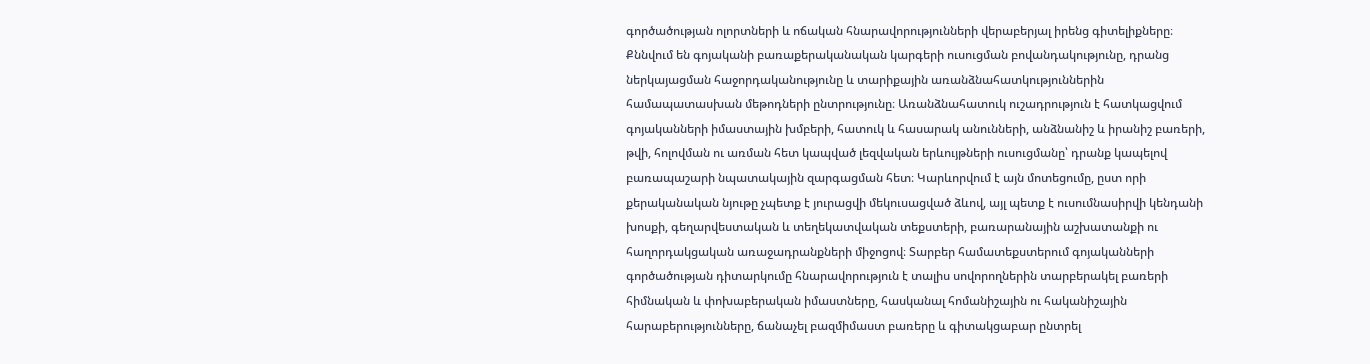գործածության ոլորտների և ոճական հնարավորությունների վերաբերյալ իրենց գիտելիքները։ Քննվում են գոյականի բառաքերականական կարգերի ուսուցման բովանդակությունը, դրանց ներկայացման հաջորդականությունը և տարիքային առանձնահատկություններին համապատասխան մեթոդների ընտրությունը։ Առանձնահատուկ ուշադրություն է հատկացվում գոյականների իմաստային խմբերի, հատուկ և հասարակ անունների, անձնանիշ և իրանիշ բառերի, թվի, հոլովման ու առման հետ կապված լեզվական երևույթների ուսուցմանը՝ դրանք կապելով բառապաշարի նպատակային զարգացման հետ։ Կարևորվում է այն մոտեցումը, ըստ որի քերականական նյութը չպետք է յուրացվի մեկուսացված ձևով, այլ պետք է ուսումնասիրվի կենդանի խոսքի, գեղարվեստական և տեղեկատվական տեքստերի, բառարանային աշխատանքի ու հաղորդակցական առաջադրանքների միջոցով։ Տարբեր համատեքստերում գոյականների գործածության դիտարկումը հնարավորություն է տալիս սովորողներին տարբերակել բառերի հիմնական և փոխաբերական իմաստները, հասկանալ հոմանիշային ու հականիշային հարաբերությունները, ճանաչել բազմիմաստ բառերը և գիտակցաբար ընտրել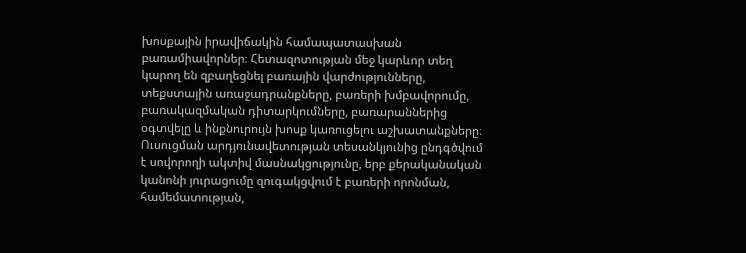խոսքային իրավիճակին համապատասխան բառամիավորներ։ Հետազոտության մեջ կարևոր տեղ կարող են զբաղեցնել բառային վարժությունները, տեքստային առաջադրանքները, բառերի խմբավորումը, բառակազմական դիտարկումները, բառարաններից օգտվելը և ինքնուրույն խոսք կառուցելու աշխատանքները։ Ուսուցման արդյունավետության տեսանկյունից ընդգծվում է սովորողի ակտիվ մասնակցությունը, երբ քերականական կանոնի յուրացումը զուգակցվում է բառերի որոնման, համեմատության,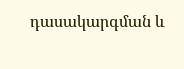դասակարգման և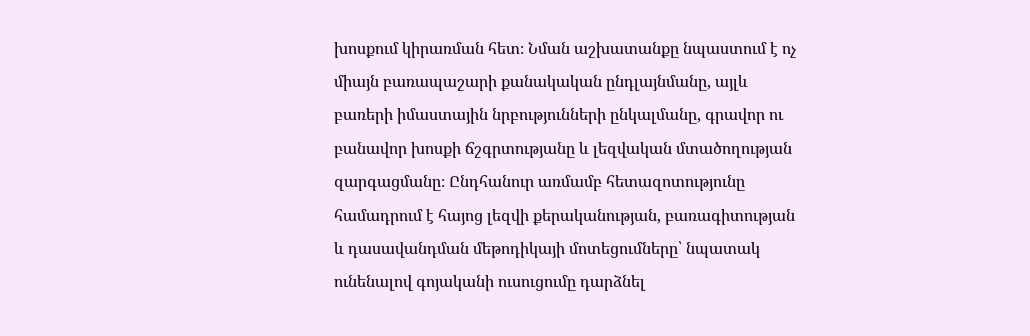խոսքում կիրառման հետ։ Նման աշխատանքը նպաստում է ոչ միայն բառապաշարի քանակական ընդլայնմանը, այլև բառերի իմաստային նրբությունների ընկալմանը, գրավոր ու բանավոր խոսքի ճշգրտությանը և լեզվական մտածողության զարգացմանը։ Ընդհանուր առմամբ հետազոտությունը համադրում է հայոց լեզվի քերականության, բառագիտության և դասավանդման մեթոդիկայի մոտեցումները՝ նպատակ ունենալով գոյականի ուսուցումը դարձնել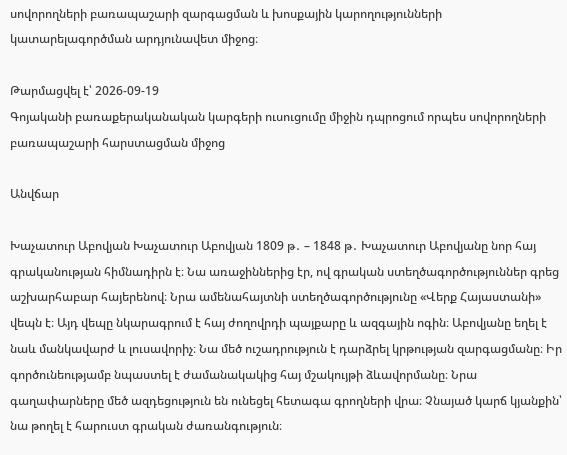սովորողների բառապաշարի զարգացման և խոսքային կարողությունների կատարելագործման արդյունավետ միջոց։

Թարմացվել է՝ 2026-09-19
Գոյականի բառաքերականական կարգերի ուսուցումը միջին դպրոցում որպես սովորողների բառապաշարի հարստացման միջոց

Անվճար

Խաչատուր Աբովյան Խաչատուր Աբովյան 1809 թ․ – 1848 թ․ Խաչատուր Աբովյանը նոր հայ գրականության հիմնադիրն է։ Նա առաջիններից էր, ով գրական ստեղծագործություններ գրեց աշխարհաբար հայերենով։ Նրա ամենահայտնի ստեղծագործությունը «Վերք Հայաստանի» վեպն է։ Այդ վեպը նկարագրում է հայ ժողովրդի պայքարը և ազգային ոգին։ Աբովյանը եղել է նաև մանկավարժ և լուսավորիչ։ Նա մեծ ուշադրություն է դարձրել կրթության զարգացմանը։ Իր գործունեությամբ նպաստել է ժամանակակից հայ մշակույթի ձևավորմանը։ Նրա գաղափարները մեծ ազդեցություն են ունեցել հետագա գրողների վրա։ Չնայած կարճ կյանքին՝ նա թողել է հարուստ գրական ժառանգություն։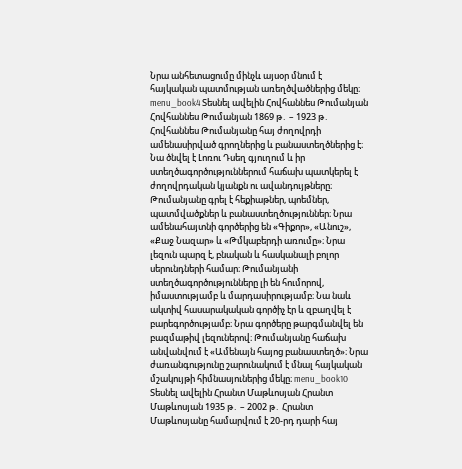Նրա անհետացումը մինչև այսօր մնում է հայկական պատմության առեղծվածներից մեկը։ menu_book4 Տեսնել ավելին Հովհաննես Թումանյան Հովհաննես Թումանյան 1869 թ․ – 1923 թ․ Հովհաննես Թումանյանը հայ ժողովրդի ամենասիրված գրողներից և բանաստեղծներից է։ Նա ծնվել է Լոռու Դսեղ գյուղում և իր ստեղծագործություններում հաճախ պատկերել է ժողովրդական կյանքն ու ավանդույթները։ Թումանյանը գրել է հեքիաթներ, պոեմներ, պատմվածքներ և բանաստեղծություններ։ Նրա ամենահայտնի գործերից են «Գիքոր», «Անուշ», «Քաջ Նազար» և «Թմկաբերդի առումը»։ Նրա լեզուն պարզ է, բնական և հասկանալի բոլոր սերունդների համար։ Թումանյանի ստեղծագործությունները լի են հումորով, իմաստությամբ և մարդասիրությամբ։ Նա նաև ակտիվ հասարակական գործիչ էր և զբաղվել է բարեգործությամբ։ Նրա գործերը թարգմանվել են բազմաթիվ լեզուներով։ Թումանյանը հաճախ անվանվում է «Ամենայն հայոց բանաստեղծ»։ Նրա ժառանգությունը շարունակում է մնալ հայկական մշակույթի հիմնասյուներից մեկը։ menu_book10 Տեսնել ավելին Հրանտ Մաթևոսյան Հրանտ Մաթևոսյան 1935 թ․ – 2002 թ․ Հրանտ Մաթևոսյանը համարվում է 20-րդ դարի հայ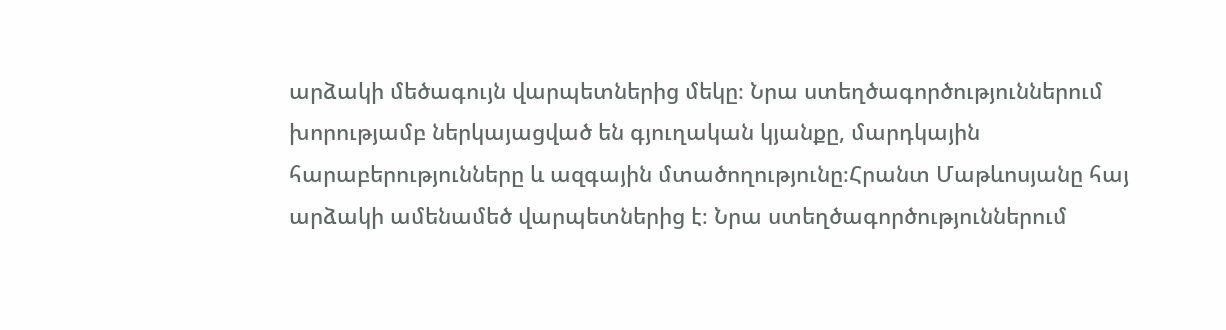արձակի մեծագույն վարպետներից մեկը։ Նրա ստեղծագործություններում խորությամբ ներկայացված են գյուղական կյանքը, մարդկային հարաբերությունները և ազգային մտածողությունը։Հրանտ Մաթևոսյանը հայ արձակի ամենամեծ վարպետներից է։ Նրա ստեղծագործություններում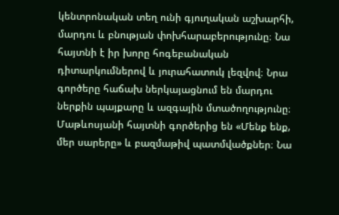կենտրոնական տեղ ունի գյուղական աշխարհի, մարդու և բնության փոխհարաբերությունը։ Նա հայտնի է իր խորը հոգեբանական դիտարկումներով և յուրահատուկ լեզվով։ Նրա գործերը հաճախ ներկայացնում են մարդու ներքին պայքարը և ազգային մտածողությունը։ Մաթևոսյանի հայտնի գործերից են «Մենք ենք, մեր սարերը» և բազմաթիվ պատմվածքներ։ Նա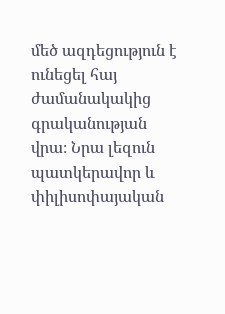մեծ ազդեցություն է ունեցել հայ ժամանակակից գրականության վրա։ Նրա լեզուն պատկերավոր և փիլիսոփայական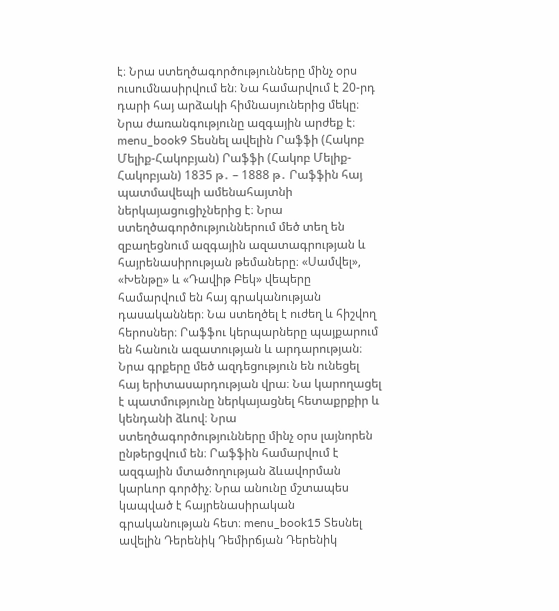է։ Նրա ստեղծագործությունները մինչ օրս ուսումնասիրվում են։ Նա համարվում է 20-րդ դարի հայ արձակի հիմնասյուներից մեկը։ Նրա ժառանգությունը ազգային արժեք է։ menu_book9 Տեսնել ավելին Րաֆֆի (Հակոբ Մելիք-Հակոբյան) Րաֆֆի (Հակոբ Մելիք-Հակոբյան) 1835 թ․ – 1888 թ․ Րաֆֆին հայ պատմավեպի ամենահայտնի ներկայացուցիչներից է։ Նրա ստեղծագործություններում մեծ տեղ են զբաղեցնում ազգային ազատագրության և հայրենասիրության թեմաները։ «Սամվել», «Խենթը» և «Դավիթ Բեկ» վեպերը համարվում են հայ գրականության դասականներ։ Նա ստեղծել է ուժեղ և հիշվող հերոսներ։ Րաֆֆու կերպարները պայքարում են հանուն ազատության և արդարության։ Նրա գրքերը մեծ ազդեցություն են ունեցել հայ երիտասարդության վրա։ Նա կարողացել է պատմությունը ներկայացնել հետաքրքիր և կենդանի ձևով։ Նրա ստեղծագործությունները մինչ օրս լայնորեն ընթերցվում են։ Րաֆֆին համարվում է ազգային մտածողության ձևավորման կարևոր գործիչ։ Նրա անունը մշտապես կապված է հայրենասիրական գրականության հետ։ menu_book15 Տեսնել ավելին Դերենիկ Դեմիրճյան Դերենիկ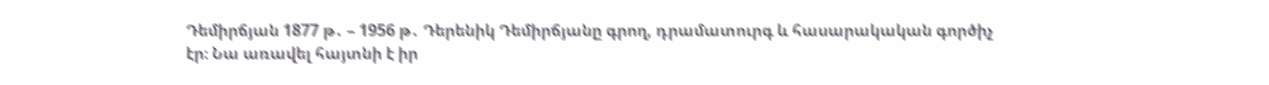Դեմիրճյան 1877 թ․ – 1956 թ․ Դերենիկ Դեմիրճյանը գրող, դրամատուրգ և հասարակական գործիչ էր։ Նա առավել հայտնի է իր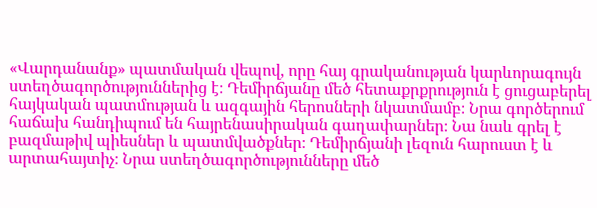«Վարդանանք» պատմական վեպով, որը հայ գրականության կարևորագույն ստեղծագործություններից է։ Դեմիրճյանը մեծ հետաքրքրություն է ցուցաբերել հայկական պատմության և ազգային հերոսների նկատմամբ։ Նրա գործերում հաճախ հանդիպում են հայրենասիրական գաղափարներ։ Նա նաև գրել է բազմաթիվ պիեսներ և պատմվածքներ։ Դեմիրճյանի լեզուն հարուստ է և արտահայտիչ։ Նրա ստեղծագործությունները մեծ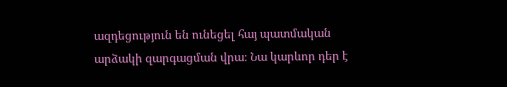ազդեցություն են ունեցել հայ պատմական արձակի զարգացման վրա։ Նա կարևոր դեր է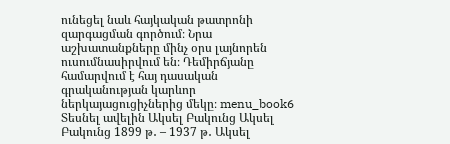ունեցել նաև հայկական թատրոնի զարգացման գործում։ Նրա աշխատանքները մինչ օրս լայնորեն ուսումնասիրվում են։ Դեմիրճյանը համարվում է հայ դասական գրականության կարևոր ներկայացուցիչներից մեկը։ menu_book6 Տեսնել ավելին Ակսել Բակունց Ակսել Բակունց 1899 թ․ – 1937 թ․ Ակսել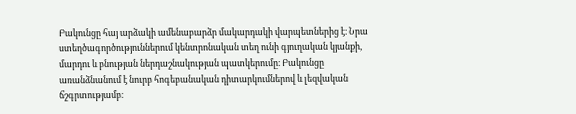Բակունցը հայ արձակի ամենաբարձր մակարդակի վարպետներից է։ Նրա ստեղծագործություններում կենտրոնական տեղ ունի գյուղական կյանքի, մարդու և բնության ներդաշնակության պատկերումը։ Բակունցը առանձնանում է նուրբ հոգեբանական դիտարկումներով և լեզվական ճշգրտությամբ։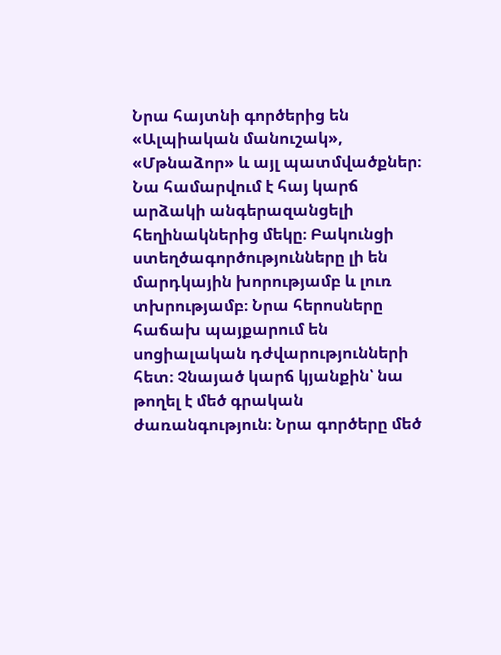Նրա հայտնի գործերից են «Ալպիական մանուշակ», «Մթնաձոր» և այլ պատմվածքներ։ Նա համարվում է հայ կարճ արձակի անգերազանցելի հեղինակներից մեկը։ Բակունցի ստեղծագործությունները լի են մարդկային խորությամբ և լուռ տխրությամբ։ Նրա հերոսները հաճախ պայքարում են սոցիալական դժվարությունների հետ։ Չնայած կարճ կյանքին՝ նա թողել է մեծ գրական ժառանգություն։ Նրա գործերը մեծ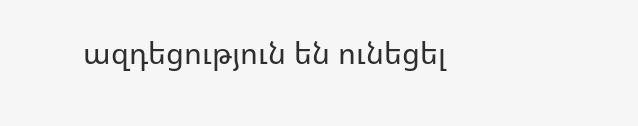ազդեցություն են ունեցել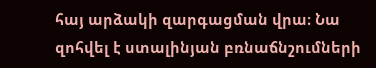հայ արձակի զարգացման վրա։ Նա զոհվել է ստալինյան բռնաճնշումների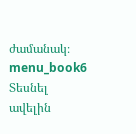ժամանակ։ menu_book6 Տեսնել ավելին